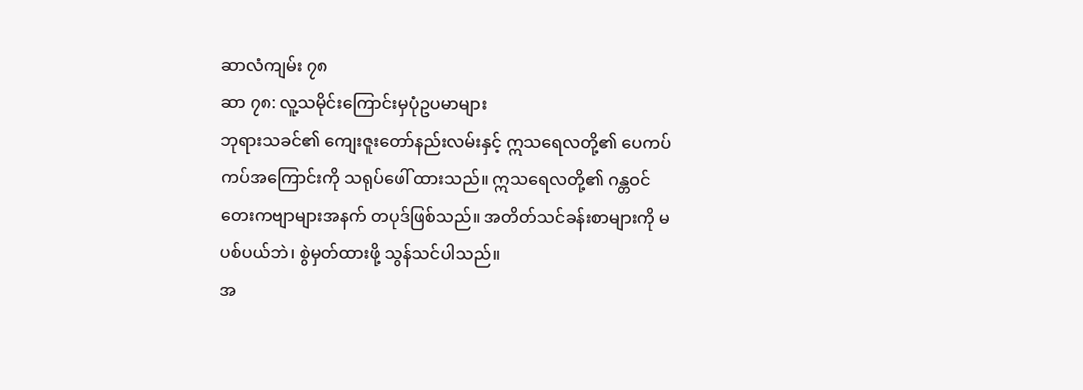ဆာလံကျမ်း ၇၈
ဆာ ၇၈: လူ့သမိုင်းကြောင်းမှပုံဥပမာများ
ဘုရားသခင်၏ ကျေးဇူးတော်နည်းလမ်းနှင့် ဣသရေလတို့၏ ပေကပ်ကပ်အကြောင်းကို သရုပ်ဖေါ် ထားသည်။ ဣသရေလတို့၏ ဂန္တဝင်တေးကဗျာများအနက် တပုဒ်ဖြစ်သည်။ အတိတ်သင်ခန်းစာများကို မပစ်ပယ်ဘဲ၊ စွဲမှတ်ထားဖို့ သွန်သင်ပါသည်။
အ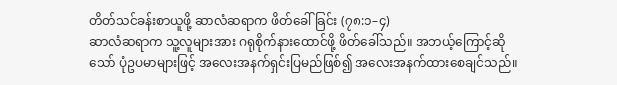တိတ်သင်ခန်းစာယူဖို့ ဆာလံဆရာက ဖိတ်ခေါ်ခြင်း (၇၈:၁–၄)
ဆာလံဆရာက သူ့လူများအား ဂရုစိုက်နားထောင်ဖို့ ဖိတ်ခေါ်သည်။ အဘယ့်ကြောင့်ဆိုသော် ပုံဥပမာများဖြင့် အလေးအနက်ရှင်းပြမည်ဖြစ်၍ အလေးအနက်ထားစေချင်သည်။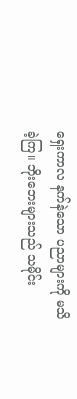ရှေးကာလ နက်နဲသော ပညာများကို မသိခဲ့ကြ။ ဘိုးဘေးများသည် သမိုင်း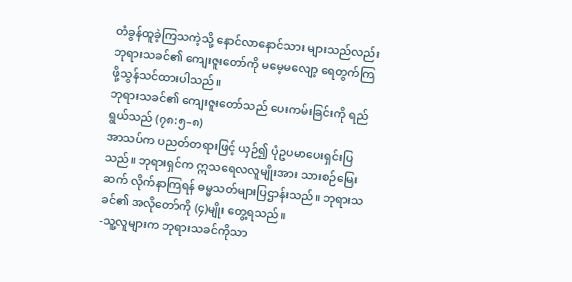တံခွန်ထူခဲ့ကြသကဲ့သို့ နောင်လာနောင်သား များသည်လည်း ဘုရားသခင်၏ ကျေးဇူးတော်ကို မမေ့မလျော့ ရေတွက်ကြဖို့သွန်သင်ထားပါသည်။
ဘုရားသခင်၏ ကျေးဇူးတော်သည် ပေးကမ်းခြင်းကို ရည်ရွယ်သည် (၇၈:၅–၈)
အာသပ်က ပညတ်တရားဖြင့် ယှဉ်၍ ပုံဥပမာပေးရှင်းပြသည်။ ဘုရားရှင်က ဣသရေလလူမျိုးအား သားစဉ်မြေးဆက် လိုက်နာကြရန် ဓမ္မသတ်များပြဌာန်းသည်။ ဘုရားသခင်၏ အလိုတော်ကို (၄)မျိုး တွေ့ရသည်။
-သူ့လူများက ဘုရားသခင်ကိုသာ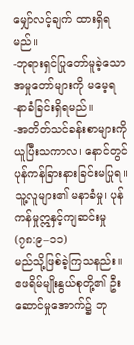မျှော်လင့်ချက် ထားရှိရမည်။
-ဘုရားရှင်ပြုတော်မူခဲ့သော အမှုတော်များကို မမေ့ရ
-နာခံခြင်းရှိရမည်။
-အတိတ်သင်ခန်းစာများကို ယူပြီးသကာလ၊ နောင်တွင် ပုန်ကန်ခြားနားခြင်းမပြုရ။
သူ့လူများ၏ မနာခံမှု၊ ပုန်ကန်မှုဣနှင့်ကျဆင်းမှု (၇၈:၉–၁၁)
မည်သို့ဖြစ်ခဲ့ကြသနည်း။ ဧဖရိမ်မျိုးနွယ်စုတို့၏ ဦးဆောင်မှုအောက်၌ ဘု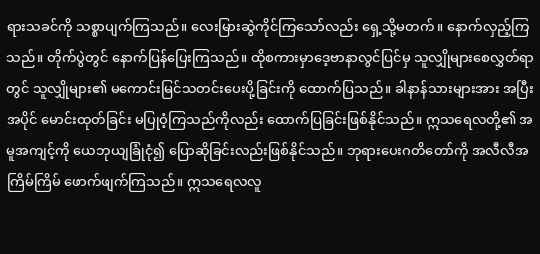ရားသခင်ကို သစ္စာပျက်ကြသည်။ လေးမြားဆွဲကိုင်ကြသော်လည်း ရှေ့သို့မတက်။ နောက်လှည့်ကြသည်။ တိုက်ပွဲတွင် နောက်ပြန်ပြေးကြသည်။ ထိုစကားမှာဒေ့ဗာနာလွင်ပြင်မှ သူလျှိုများစေလွှတ်ရာတွင် သူလျှိုများ၏ မကောင်းမြင်သတင်းပေးပို့ခြင်းကို ထောက်ပြသည်။ ခါနာန်သားများအား အပြီးအပိုင် မောင်းထုတ်ခြင်း မပြုဝံ့ကြသည်ကိုလည်း ထောက်ပြခြင်းဖြစ်နိုင်သည်။ ဣသရေလတို့၏ အမူအကျင့်ကို ယေဘုယျခြုံငုံ၍ ပြောဆိုခြင်းလည်းဖြစ်နိုင်သည်။ ဘုရားပေးဂတိတော်ကို အလီလီအကြိမ်ကြိမ် ဖောက်ဖျက်ကြသည်။ ဣသရေလလူ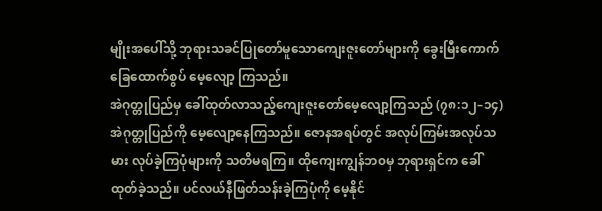မျိုးအပေါ်သို့ ဘုရားသခင်ပြုတော်မူသောကျေးဇူးတော်များကို ခွေးမြီးကောက်ခြေထောက်စွပ် မေ့လျော့ ကြသည်။
အဲဂုတ္တုပြည်မှ ခေါ်ထုတ်လာသည့်ကျေးဇူးတော်မေ့လျော့ကြသည် (၇၈:၁၂–၁၄)
အဲဂုတ္တုပြည်ကို မေ့လျော့နေကြသည်။ ဇောနအရပ်တွင် အလုပ်ကြမ်းအလုပ်သမား လုပ်ခဲ့ကြပုံများကို သတိမရကြ။ ထိုကျေးကျွန်ဘ၀မှ ဘုရားရှင်က ခေါ်ထုတ်ခဲ့သည်။ ပင်လယ်နီဖြတ်သန်းခဲ့ကြပုံကို မေ့နိုင်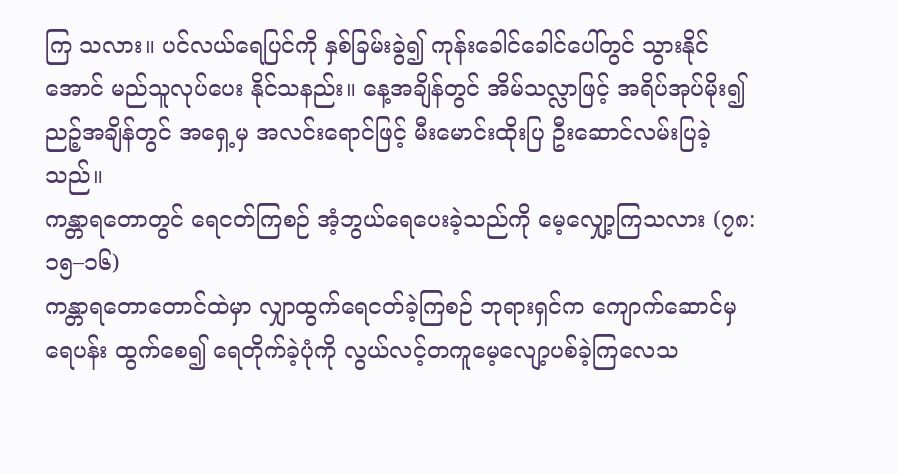ကြ သလား။ ပင်လယ်ရေပြင်ကို နှစ်ခြမ်းခွဲ၍ ကုန်းခေါင်ခေါင်ပေါ်တွင် သွားနိုင်အောင် မည်သူလုပ်ပေး နိုင်သနည်း။ နေ့အချိန်တွင် အိမ်သလ္လာဖြင့် အရိပ်အုပ်မိုး၍ ညဉ့်အချိန်တွင် အရှေ့မှ အလင်းရောင်ဖြင့် မီးမောင်းထိုးပြ ဦးဆောင်လမ်းပြခဲ့သည်။
ကန္တာရတောတွင် ရေငတ်ကြစဉ် အံ့ဘွယ်ရေပေးခဲ့သည်ကို မေ့လျှော့ကြသလား (၇၈:၁၅–၁၆)
ကန္တာရတောတောင်ထဲမှာ လျှာထွက်ရေငတ်ခဲ့ကြစဉ် ဘုရားရှင်က ကျောက်ဆောင်မှ ရေပန်း ထွက်စေ၍ ရေတိုက်ခဲ့ပုံကို လွယ်လင့်တကူမေ့လျော့ပစ်ခဲ့ကြလေသ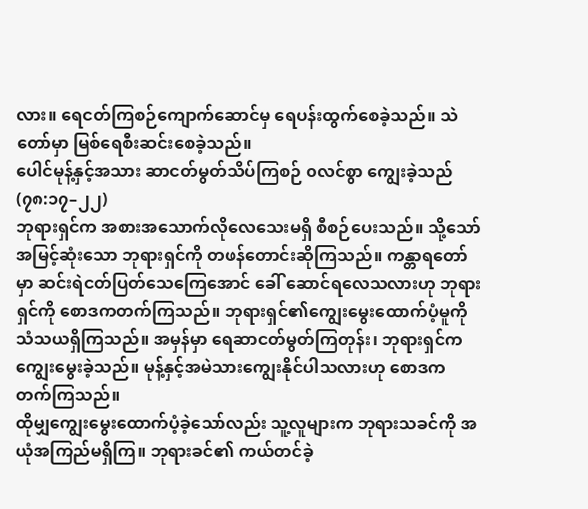လား။ ရေငတ်ကြစဉ်ကျောက်ဆောင်မှ ရေပန်းထွက်စေခဲ့သည်။ သဲတော်မှာ မြစ်ရေစီးဆင်းစေခဲ့သည်။
ပေါင်မုန့်နှင့်အသား ဆာငတ်မွတ်သိပ်ကြစဉ် ၀လင်စွာ ကျွေးခဲ့သည် (၇၈:၁၇–၂၂)
ဘုရားရှင်က အစားအသောက်လိုလေသေးမရှိ စီစဉ်ပေးသည်။ သို့သော် အမြင့်ဆုံးသော ဘုရားရှင်ကို တဖန်တောင်းဆိုကြသည်။ ကန္တာရတော်မှာ ဆင်းရဲငတ်ပြတ်သေကြေအောင် ခေါ် ဆောင်ရလေသလားဟု ဘုရားရှင်ကို စောဒကတက်ကြသည်။ ဘုရားရှင်၏ကျွေးမွေးထောက်ပံ့မူကို သံသယရှိကြသည်။ အမှန်မှာ ရေဆာငတ်မွတ်ကြတုန်း၊ ဘုရားရှင်က ကျွေးမွေးခဲ့သည်။ မုန့်နှင့်အမဲသားကျွေးနိုင်ပါသလားဟု စောဒက တက်ကြသည်။
ထိုမျှကျွေးမွေးထောက်ပံ့ခဲ့သော်လည်း သူ့လူများက ဘုရားသခင်ကို အယုံအကြည်မရှိကြ။ ဘုရားခင်၏ ကယ်တင်ခဲ့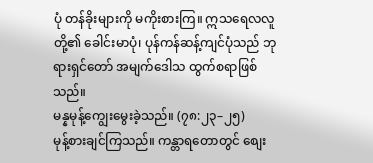ပုံ တန်ခိုးများကို မကိုးစားကြ။ ဣသရေလလူတို့၏ ခေါင်းမာပုံ၊ ပုန်ကန်ဆန့်ကျင်ပုံသည် ဘုရားရှင်တော် အမျက်ဒေါသ ထွက်စရာဖြစ်သည်။
မန္နမုန့်ကျွေးမွေးခဲ့သည်။ (၇၈:၂၃–၂၅)
မုန့်စားချင်ကြသည်။ ကန္တာရတောတွင် စျေး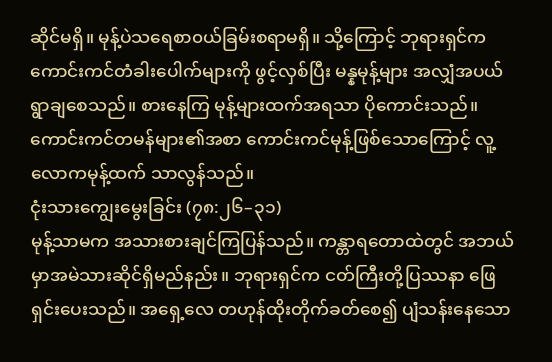ဆိုင်မရှိ။ မုန့်ပဲသရေစာ၀ယ်ခြမ်းစရာမရှိ။ သို့ကြောင့် ဘုရားရှင်က ကောင်းကင်တံခါးပေါက်များကို ဖွင့်လှစ်ပြီး မန္နမုန့်များ အလျှံအပယ် ရွာချစေသည်။ စားနေကြ မုန့်များထက်အရသာ ပိုကောင်းသည်။ ကောင်းကင်တမန်များ၏အစာ ကောင်းကင်မုန့်ဖြစ်သောကြောင့် လူ့လောကမုန့်ထက် သာလွန်သည်။
ငုံးသားကျွေးမွေးခြင်း (၇၈:၂၆–၃၁)
မုန့်သာမက အသားစားချင်ကြပြန်သည်။ ကန္တာရတောထဲတွင် အဘယ်မှာအမဲသားဆိုင်ရှိမည်နည်း။ ဘုရားရှင်က ငတ်ကြီးတို့ပြဿနာ ဖြေရှင်းပေးသည်။ အရှေ့လေ တဟုန်ထိုးတိုက်ခတ်စေ၍ ပျံသန်းနေသော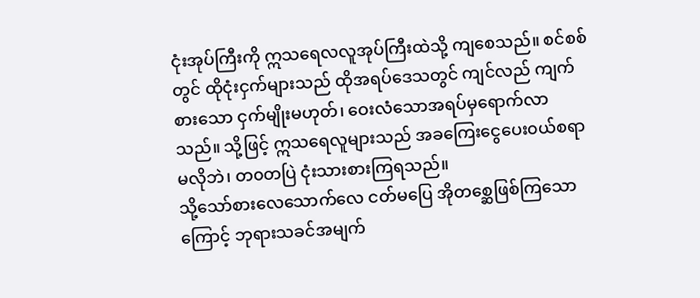ငုံးအုပ်ကြီးကို ဣသရေလလူအုပ်ကြီးထဲသို့ ကျစေသည်။ စင်စစ်တွင် ထိုငုံးငှက်များသည် ထိုအရပ်ဒေသတွင် ကျင်လည် ကျက်စားသော ငှက်မျိုးမဟုတ်၊ ဝေးလံသောအရပ်မှရောက်လာသည်။ သို့ဖြင့် ဣသရေလူများသည် အခကြေးငွေပေး၀ယ်စရာ မလိုဘဲ၊ တ၀တပြဲ ငုံးသားစားကြရသည်။
သို့သော်စားလေသောက်လေ ငတ်မပြေ အိုတစ္ဆေဖြစ်ကြသောကြောင့် ဘုရားသခင်အမျက်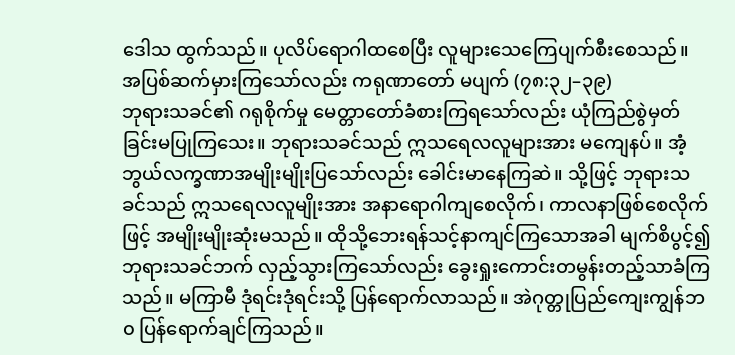ဒေါသ ထွက်သည်။ ပုလိပ်ရောဂါထစေပြီး လူများသေကြေပျက်စီးစေသည်။
အပြစ်ဆက်မှားကြသော်လည်း ကရုဏာတော် မပျက် (၇၈:၃၂–၃၉)
ဘုရားသခင်၏ ဂရုစိုက်မှု မေတ္တာတော်ခံစားကြရသော်လည်း ယုံကြည်စွဲမှတ်ခြင်းမပြုကြသေး။ ဘုရားသခင်သည် ဣသရေလလူများအား မကျေနပ်။ အံ့ဘွယ်လက္ခဏာအမျိုးမျိုးပြသော်လည်း ခေါင်းမာနေကြဆဲ။ သို့ဖြင့် ဘုရားသခင်သည် ဣသရေလလူမျိုးအား အနာရောဂါကျစေလိုက်၊ ကာလနာဖြစ်စေလိုက်ဖြင့် အမျိုးမျိုးဆုံးမသည်။ ထိုသို့ဘေးရန်သင့်နာကျင်ကြသောအခါ မျက်စိပွင့်၍ ဘုရားသခင်ဘက် လှည့်သွားကြသော်လည်း ခွေးရှုးကောင်းတမွန်းတည့်သာခံကြသည်။ မကြာမီ ဒုံရင်းဒုံရင်းသို့ ပြန်ရောက်လာသည်။ အဲဂုတ္တုပြည်ကျေးကျွန်ဘ၀ ပြန်ရောက်ချင်ကြသည်။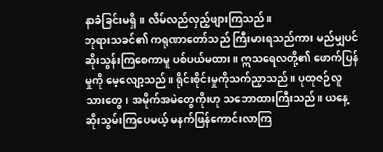နာခံခြင်းမရှိ။ လိမ်လည်လှည့်ဖျားကြသည်။
ဘုရားသခင်၏ ကရုဏာတော်သည် ကြီးမားရသည်ကား မည်မျှပင် ဆိုးသွန်းကြစေကာမူ ပစ်ပယ်မထား။ ဣသရေလတို့၏ ဖောက်ပြန်မှုကို မေ့လျော့သည်။ ရိုင်းစိုင်းမှုကိုသက်ညှာသည်။ ပုထုဇဉ်လူသားတွေ၊ အမိုက်အမဲတွေကိုးဟု သဘောထားကြီးသည်။ ယနေ့ဆိုးသွမ်းကြပေမယ့် မနက်ဖြန်ကောင်းလာကြ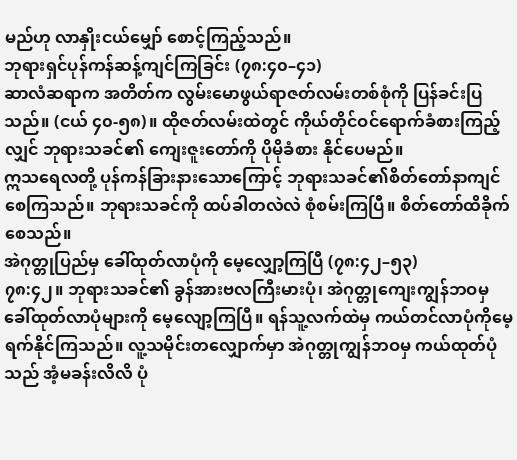မည်ဟု လာနှိုးငယ်မျှော် စောင့်ကြည့်သည်။
ဘုရားရှင်ပုန်ကန်ဆန့်ကျင်ကြခြင်း (၇၈:၄၀–၄၁)
ဆာလံဆရာက အတိတ်က လွမ်းမောဖွယ်ရာဇတ်လမ်းတစ်စုံကို ပြန်ခင်းပြသည်။ (ငယ် ၄၀-၅၈)။ ထိုဇတ်လမ်းထဲတွင် ကိုယ်တိုင်ဝင်ရောက်ခံစားကြည့်လျှင် ဘုရားသခင်၏ ကျေးဇူးတော်ကို ပိုမိုခံစား နိုင်ပေမည်။
ဣသရေလတို့ ပုန်ကန်ခြားနားသောကြောင့် ဘုရားသခင်၏စိတ်တော်နာကျင်စေကြသည်။ ဘုရားသခင်ကို ထပ်ခါတလဲလဲ စုံစမ်းကြပြီ။ စိတ်တော်ထိခိုက်စေသည်။
အဲဂုတ္တုပြည်မှ ခေါ်ထုတ်လာပုံကို မေ့လျှော့ကြပြီ (၇၈:၄၂–၅၃)
၇၈:၄၂။ ဘုရားသခင်၏ ခွန်အားဗလကြီးမားပုံ၊ အဲဂုတ္တုကျေးကျွန်ဘဝမှ ခေါ်ထုတ်လာပုံများကို မေ့လျော့ကြပြီ။ ရန်သူ့လက်ထဲမှ ကယ်တင်လာပုံကိုမေ့ရက်နိုင်ကြသည်။ လူ့သမိုင်းတလျှောက်မှာ အဲဂုတ္တုကျွန်ဘဝမှ ကယ်ထုတ်ပုံသည် အံ့မခန်းလိလိ ပုံ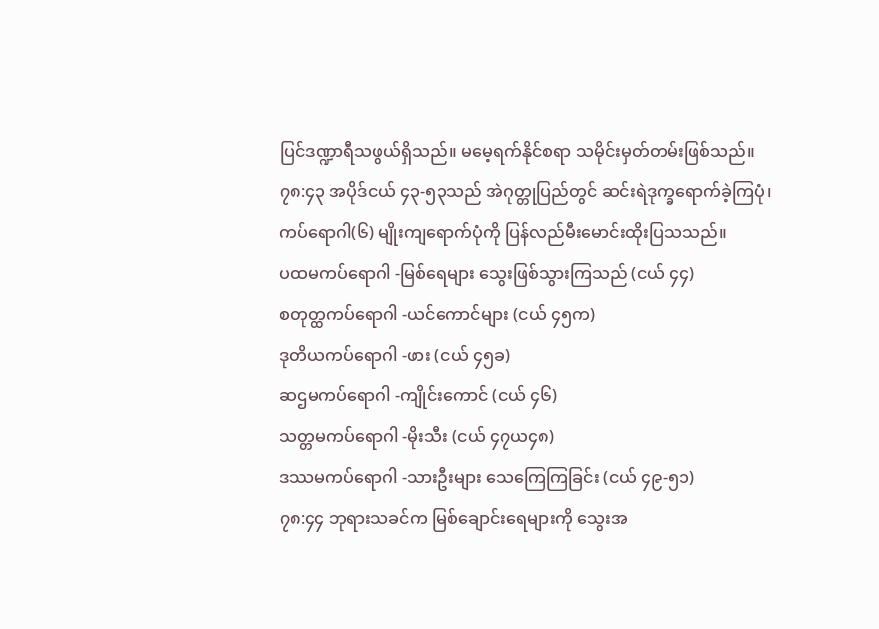ပြင်ဒဏ္ဍာရီသဖွယ်ရှိသည်။ မမေ့ရက်နိုင်စရာ သမိုင်းမှတ်တမ်းဖြစ်သည်။
၇၈:၄၃ အပိုဒ်ငယ် ၄၃-၅၃သည် အဲဂုတ္တုပြည်တွင် ဆင်းရဲဒုက္ခရောက်ခဲ့ကြပုံ၊ ကပ်ရောဂါ(၆) မျိုးကျရောက်ပုံကို ပြန်လည်မီးမောင်းထိုးပြသသည်။
ပထမကပ်ရောဂါ -မြစ်ရေများ သွေးဖြစ်သွားကြသည် (ငယ် ၄၄)
စတုတ္ထကပ်ရောဂါ -ယင်ကောင်များ (ငယ် ၄၅က)
ဒုတိယကပ်ရောဂါ -ဖား (ငယ် ၄၅ခ)
ဆဌမကပ်ရောဂါ -ကျိုင်းကောင် (ငယ် ၄၆)
သတ္တမကပ်ရောဂါ -မိုးသီး (ငယ် ၄၇ယ၄၈)
ဒဿမကပ်ရောဂါ -သားဦးများ သေကြေကြခြင်း (ငယ် ၄၉-၅၁)
၇၈:၄၄ ဘုရားသခင်က မြစ်ချောင်းရေများကို သွေးအ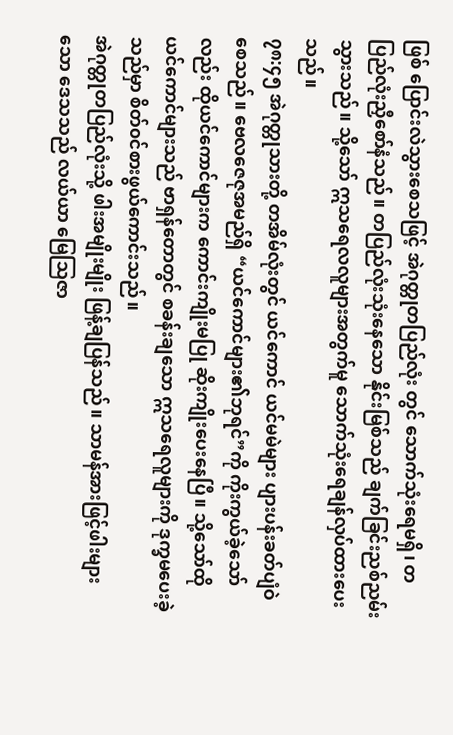ဖြစ် ပြောင်းလဲသွားစေသဖြင့် အဲဂုတ္တုတပြည်လုံး တွင် သောက်သုံးရေမရှိ၊ တပြည်လုံးညှီစော်နံသည်။ တပြည်လုံးသုံးနေသော နိုင်းမြစ်သည် ချက်ခြင်းညစ်ညမ်း သွားသည်။ သို့သော် ဣသရေလလူများအတွက်မူ သောက်သုံးရေချန်လှပ်ထားပေးသည်။
၇၈:၄၅ အဲဂုတ္တုသားတို့ တအိမ်လုံးတွင် ယင်ကောင် ယင်မမဲများ ပျားပန်းခတ်ပျံဝဲစေသည်။ ဗေလဇေဇုအမည်ရှိ “ယင်ကောင်များ၏ဘုရင်”ကို ကိုးကွယ်ခဲ့သော်လည်း ထိုယင်ကောင်များက ကောင်းကျိုးမပြု ဆိုးကျိုးပေးနေပြီ။ သို့သော်ထိုယင်ကောင်များသည် ဗာရှန်တောတွင် စခန်းချသော ဣသရေလူများကို ဒုက္ခမပေးခဲ့သည်မှာ စိတ်၀င်စားဖွယ်ကောင်းသည်။
အဲဂုတ္တုတပြည်လုံးသို့ ဖါးအမျိုးမျိုး ဖြန့်ချပြန်သည်။ သာမန်အားဖြင့်ဖါးများသော ဒေသသည် လယ်ယာ မြေသြဇာ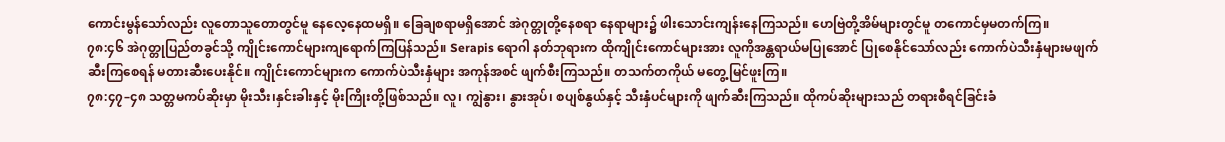ကောင်းမွန်သော်လည်း လူတောသူတောတွင်မူ နေလေ့နေထမရှိ။ ခြေချစရာမရှိအောင် အဲဂုတ္တုတို့နေစရာ နေရာများ၌ ဖါးသောင်းကျန်းနေကြသည်။ ဟေဗြဲတို့အိမ်များတွင်မူ တကောင်မှမတက်ကြ။
၇၈:၄၆ အဲဂုတ္တုပြည်တခွင်သို့ ကျိုင်းကောင်များကျရောက်ကြပြန်သည်။ Serapis ရောဂါ နတ်ဘုရားက ထိုကျိုင်းကောင်များအား လူကိုအန္တရာယ်မပြုအောင် ပြုစေနိုင်သော်လည်း ကောက်ပဲသီးနှံများမဖျက်ဆီးကြစေရန် မတားဆီးပေးနိုင်။ ကျိုင်းကောင်များက ကောက်ပဲသီးနှံများ အကုန်အစင် ဖျက်စီးကြသည်။ တသက်တကိုယ် မတွေ့မြင်ဖူးကြ။
၇၈:၄၇–၄၈ သတ္တမကပ်ဆိုးမှာ မိုးသီး၊နှင်းခါးနှင့် မိုးကြိုးတို့ဖြစ်သည်။ လူ၊ ကျွဲနွား၊ နွားအုပ်၊ စပျစ်နွယ်နှင့် သီးနှံပင်များကို ဖျက်ဆီးကြသည်။ ထိုကပ်ဆိုးများသည် တရားစီရင်ခြင်းခံ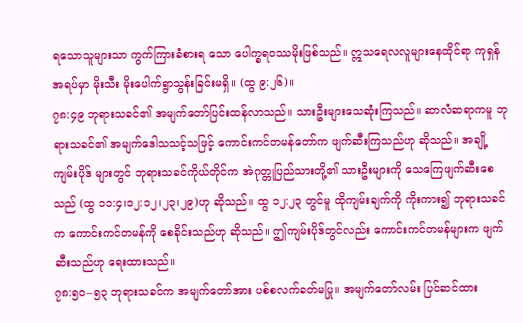ရသောသူများသာ ကွက်ကြားခံစားရ သော ပေါက္ခရဝဿမိုးဖြစ်သည်။ ဣသရေလလူများနေထိုင်ရာ ကုရှန်အရပ်မှာ မိုးသီး မိုးပေါက်ရွာသွန်းခြင်းမရှိ။ (ထွ ၉:၂၆)။
၇၈:၄၉ ဘုရားသခင်၏ အမျက်တော်ပြင်းထန်လာသည်။ သားဦးများသေဆုံးကြသည်။ ဆာလံဆရာကမူ ဘုရားသခင်၏ အမျက်ဒေါသသင့်သဖြင့် ကောင်းကင်တမန်တော်က ဖျက်ဆီးကြသည်ဟု ဆိုသည်။ အချို့ကျမ်းပိုဒ် များတွင် ဘုရားသခင်ကိုယ်တိုင်က အဲဂုတ္တုပြည်သားတို့၏ သားဦးများကို သေကြေဖျက်ဆီးစေသည် (ထွ ၁၁:၄၊၁၂:၁၂၊၂၃၊၂၉)ဟု ဆိုသည်။ ထွ ၁၂:၂၃ တွင်မူ ထိုကျမ်းချက်ကို ကိုးကား၍ ဘုရားသခင်က ကောင်းကင်တမန်ကို စေခိုင်းသည်ဟု ဆိုသည်။ ဤကျမ်းပိုဒ်တွင်လည်း ကောင်းကင်တမန်များက ဖျက်ဆီးသည်ဟု ရေးထားသည်။
၇၈:၅၀–၅၃ ဘုရားသခင်က အမျက်တော်အား ပစ်စလက်ခတ်မပြု။ အမျက်တော်လမ်း ပြင်ဆင်ထား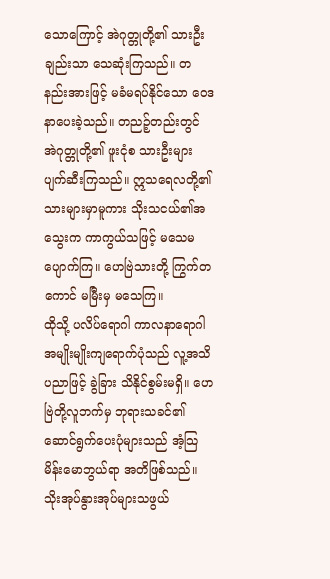သောကြောင့် အဲဂုတ္တုတို့၏ သားဦးချည်းသာ သေဆုံးကြသည်။ တနည်းအားဖြင့် မခံမရပ်နိုင်သော ဝေဒနာပေးခဲ့သည်။ တညဉ့်တည်းတွင် အဲဂုတ္တုတို့၏ ဖူးငုံစ သားဦးများ ပျက်ဆီးကြသည်။ ဣသရေလတို့၏သားများမှာမူကား သိုးသငယ်၏အသွေးက ကာကွယ်သဖြင့် မသေမပျောက်ကြ။ ဟေဗြဲသားတို့ ကြွက်တကောင် မမြီးမှ မသေကြ။
ထိုသို့ ပလိပ်ရောဂါ ကာလနာရောဂါအမျိုးမျိုးကျရောက်ပုံသည် လူ့အသိပညာဖြင့် ခွဲခြား သိနိုင်စွမ်းမရှိ။ ဟေဗြဲတို့လူဘက်မှ ဘုရားသခင်၏ ဆောင်ရွက်ပေးပုံများသည် အံ့သြမိန်းမောဘွယ်ရာ အတိဖြစ်သည်။
သိုးအုပ်နွားအုပ်များသဖွယ်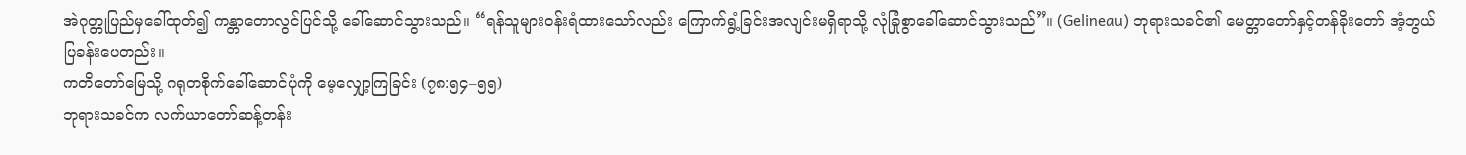အဲဂုတ္တုပြည်မှခေါ်ထုတ်၍ ကန္တာတောလွင်ပြင်သို့ ခေါ်ဆောင်သွားသည်။ “ရန်သူများ၀န်းရံထားသော်လည်း ကြောက်ရွံ့ခြင်းအလျင်းမရှိရာသို့ လုံခြုံစွာခေါ်ဆောင်သွားသည်”။ (Gelineau) ဘုရားသခင်၏ မေတ္တာတော်နှင့်တန်ခိုးတော် အံ့ဘွယ်ပြခန်းပေတည်း။
ကတိတော်မြေသို့ ဂရုတစိုက်ခေါ်ဆောင်ပုံကို မေ့လျှော့ကြခြင်း (၇၈:၅၄–၅၅)
ဘုရားသခင်က လက်ယာတော်ဆန့်တန်း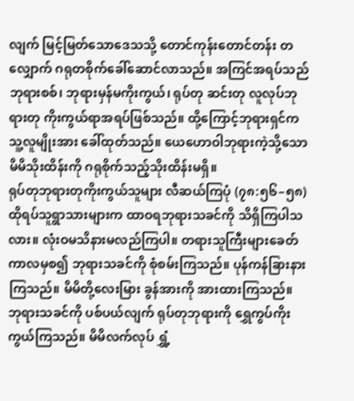လျက် မြင့်မြတ်သောဒေသသို့ တောင်ကုန်းတောင်တန်း တလျှောက် ဂရုတစိုက်ခေါ်ဆောင်လာသည်။ အကြင်အရပ်သည် ဘုရားစစ်၊ ဘုရားမှန်မကိုးကွယ်၊ ရုပ်တု ဆင်းတု လူလုပ်ဘုရားတု ကိုးကွယ်ရာအရပ်ဖြစ်သည်။ ထို့ကြောင့်ဘုရားရှင်က သူ့လူမျိုးအား ခေါ်ထုတ်သည်။ ယေဟောဝါဘုရားကဲ့သို့သော မိမိသိုးထိန်းကို ဂရုစိုက်သည့်သိုးထိန်းမရှိ။
ရုပ်တုဘုရားတုကိုးကွယ်သူများ လီဆယ်ကြပုံ (၇၈:၅၆–၅၈)
ထိုရပ်သူရွာသားများက ထာဝရဘုရားသခင်ကို သိရှိကြပါသလား။ လုံးဝမသိနားမလည်ကြပါ။ တရားသူကြီးများခေတ်ကာလမှစ၍ ဘုရားသခင်ကို စုံစမ်းကြသည်။ ပုန်ကန်ခြားနားကြသည်။ မိမိတို့လေးမြား ခွန်အားကို အားထားကြသည်။ ဘုရားသခင်ကို ပစ်ပယ်လျက် ရုပ်တုဘုရားကို ရွှေကွပ်ကိုးကွယ်ကြသည်။ မိမိလက်လုပ် ရွှံ့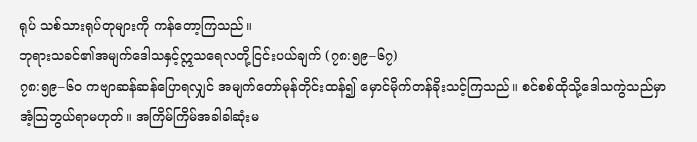ရုပ် သစ်သားရုပ်တုများကို ကန်တော့ကြသည်။
ဘုရားသခင်၏အမျက်ဒေါသနှင့်ဣသရေလတို့ငြင်းပယ်ချက် (၇၈:၅၉–၆၇)
၇၈:၅၉–၆၀ ကဗျာဆန်ဆန်ပြောရလျှင် အမျက်တော်မုန်တိုင်းထန်၍ မှောင်မိုက်တန်ခိုးသင့်ကြသည်။ စင်စစ်ထိုသို့ဒေါသကွဲသည်မှာ အံ့သြဘွယ်ရာမဟုတ်။ အကြိမ်ကြိမ်အခါခါဆုံးမ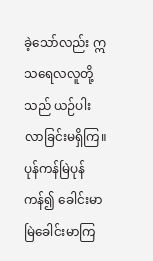ခဲ့သော်လည်း ဣသရေလလူတို့သည် ယဉ်ပါးလာခြင်းမရှိကြ။ ပုန်ကန်မြဲပုန်ကန်၍ ခေါင်းမာမြဲခေါင်းမာကြ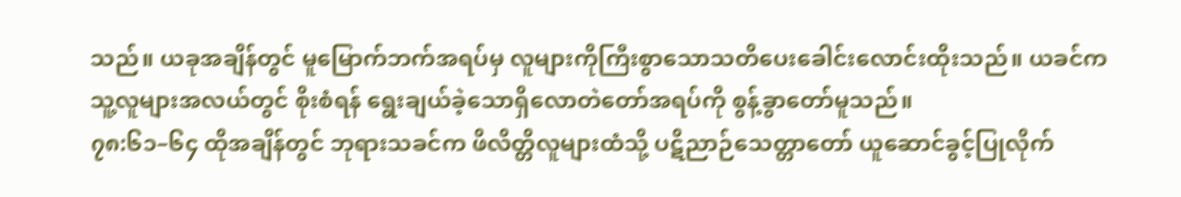သည်။ ယခုအချိန်တွင် မူမြောက်ဘက်အရပ်မှ လူများကိုကြီးစွာသောသတိပေးခေါင်းလောင်းထိုးသည်။ ယခင်ကသူ့လူများအလယ်တွင် စိုးစံရန် ရွေးချယ်ခဲ့သောရှိလောတဲတော်အရပ်ကို စွန့်ခွာတော်မူသည်။
၇၈:၆၁–၆၄ ထိုအချိန်တွင် ဘုရားသခင်က ဖိလိတ္တိလူများထံသို့ ပဋိညာဉ်သေတ္တာတော် ယူဆောင်ခွင့်ပြုလိုက်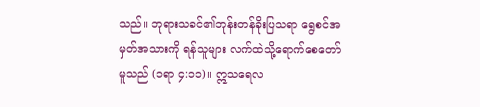သည်။ ဘုရားသခင်၏ဘုန်းတန်ခိုးပြသရာ ရွေစင်အမှတ်အသားကို ရန်သူများ လက်ထဲသို့ရောက်စေတော်မူသည် (၁ရာ ၄:၁၁)။ ဣသရေလ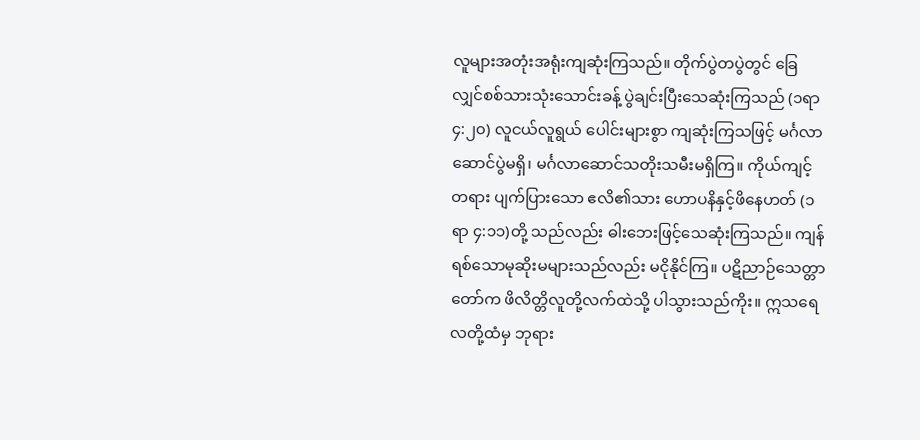လူများအတုံးအရုံးကျဆုံးကြသည်။ တိုက်ပွဲတပွဲတွင် ခြေလျှင်စစ်သားသုံးသောင်းခန့် ပွဲချင်းပြီးသေဆုံးကြသည် (၁ရာ ၄:၂၀) လူငယ်လူရွယ် ပေါင်းများစွာ ကျဆုံးကြသဖြင့် မင်္ဂလာဆောင်ပွဲမရှိ၊ မင်္ဂလာဆောင်သတိုးသမီးမရှိကြ။ ကိုယ်ကျင့်တရား ပျက်ပြားသော ဧလိ၏သား ဟောပနိနှင့်ဖိနေဟတ် (၁ရာ ၄:၁၁)တို့ သည်လည်း ဓါးဘေးဖြင့်သေဆုံးကြသည်။ ကျန်ရစ်သောမုဆိုးမများသည်လည်း မငိုနိုင်ကြ။ ပဋိညာဉ်သေတ္တာတော်က ဖိလိတ္တိလူတို့လက်ထဲသို့ ပါသွားသည်ကိုး။ ဣသရေလတို့ထံမှ ဘုရား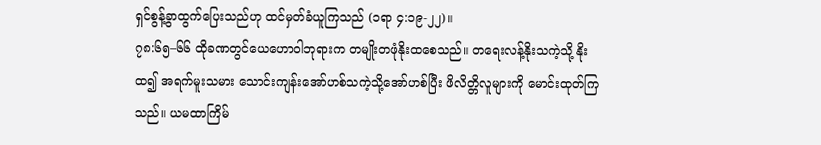ရှင်စွန့်ခွာထွက်ပြေးသည်ဟု ထင်မှတ်ခံယူကြသည် (၁ရာ ၄:၁၉-၂၂)။
၇၈:၆၅–၆၆ ထိုခဏတွင်ယေဟောဝါဘုရားက တမျိုးတဖုံနိုးထစေသည်။ တရေးလန့်နိုးသကဲ့သို့ နိုးထ၍ အရက်မူးသမား သောင်းကျန်းအော်ဟစ်သကဲ့သို့အော်ဟစ်ပြီး ဖိလိတ္တိလူများကို မောင်းထုတ်ကြသည်။ ယမထာကြိမ်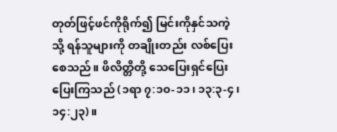တုတ်ဖြင့်ဖင်ကိုရိုက်၍ မြင်းကိုနှင်သကဲ့သို့ ရန်သူများကို တချိုးတည်း လစ်ပြေးစေသည်။ ဖိလိတ္တိတို့ သေပြေးရှင်ပြေး ပြေးကြသည် (၁ရာ ၇:၁၀-၁၁၊ ၁၃:၃-၄၊ ၁၄:၂၃)။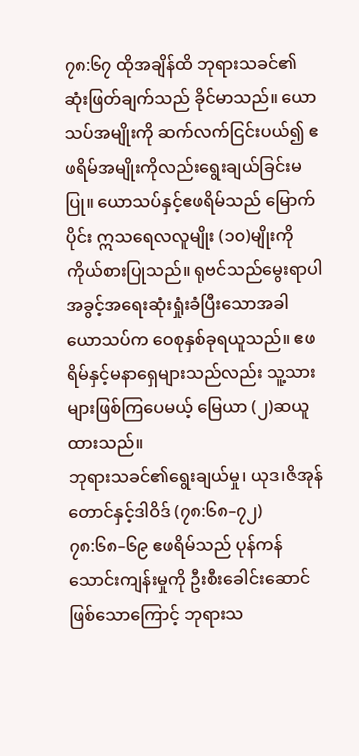၇၈:၆၇ ထိုအချိန်ထိ ဘုရားသခင်၏ ဆုံးဖြတ်ချက်သည် ခိုင်မာသည်။ ယောသပ်အမျိုးကို ဆက်လက်ငြင်းပယ်၍ ဧဖရိမ်အမျိုးကိုလည်းရွေးချယ်ခြင်းမပြု။ ယောသပ်နှင့်ဧဖရိမ်သည် မြောက်ပိုင်း ဣသရေလလူမျိုး (၁၀)မျိုးကို ကိုယ်စားပြုသည်။ ရုဗင်သည်မွေးရာပါ အခွင့်အရေးဆုံးရှုံးခံပြီးသောအခါ ယောသပ်က ဝေစုနှစ်ခုရယူသည်။ ဧဖရိမ်နှင့်မနာရှေများသည်လည်း သူ့သားများဖြစ်ကြပေမယ့် မြေယာ (၂)ဆယူထားသည်။
ဘုရားသခင်၏ရွေးချယ်မှု၊ ယုဒ၊ဇိအုန်တောင်နှင့်ဒါဝိဒ် (၇၈:၆၈–၇၂)
၇၈:၆၈–၆၉ ဧဖရိမ်သည် ပုန်ကန်သောင်းကျန်းမှုကို ဦးစီးခေါင်းဆောင်ဖြစ်သောကြောင့် ဘုရားသ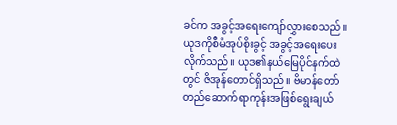ခင်က အခွင့်အရေးကျော်လွှားစေသည်။ ယုဒကိုစီမံအုပ်စိုးခွင့် အခွင့်အရေးပေးလိုက်သည်။ ယုဒ၏နယ်မြေပိုင်နက်ထဲတွင် ဇိအုန်တောင်ရှိသည်။ ဗိမာန်တော်တည်ဆောက်ရာကုန်းအဖြစ်ရွေးချယ်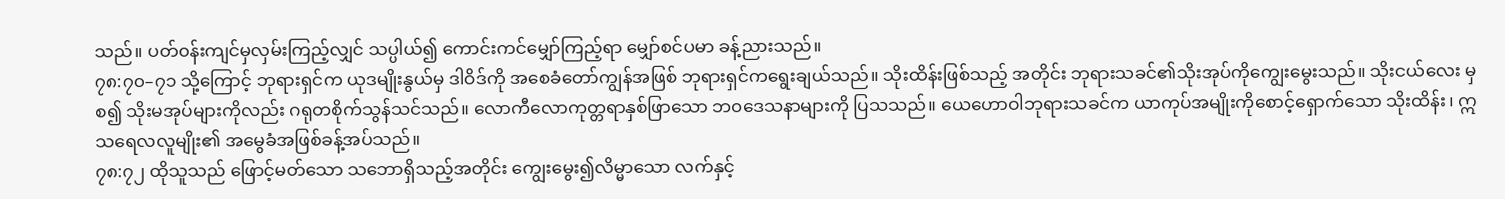သည်။ ပတ်၀န်းကျင်မှလှမ်းကြည့်လျှင် သပ္ပါယ်၍ ကောင်းကင်မျှော်ကြည့်ရာ မျှော်စင်ပမာ ခန့်ညားသည်။
၇၈:၇၀–၇၁ သို့ကြောင့် ဘုရားရှင်က ယုဒမျိုးနွယ်မှ ဒါဝိဒ်ကို အစေခံတော်ကျွန်အဖြစ် ဘုရားရှင်ကရွေးချယ်သည်။ သိုးထိန်းဖြစ်သည့် အတိုင်း ဘုရားသခင်၏သိုးအုပ်ကိုကျွေးမွေးသည်။ သိုးငယ်လေး မှစ၍ သိုးမအုပ်များကိုလည်း ဂရုတစိုက်သွန်သင်သည်။ လောကီလောကုတ္တရာနှစ်ဖြာသော ဘ၀ဒေသနာများကို ပြသသည်။ ယေဟောဝါဘုရားသခင်က ယာကုပ်အမျိုးကိုစောင့်ရှောက်သော သိုးထိန်း၊ ဣသရေလလူမျိုး၏ အမွေခံအဖြစ်ခန့်အပ်သည်။
၇၈:၇၂ ထိုသူသည် ဖြောင့်မတ်သော သဘောရှိသည့်အတိုင်း ကျွေးမွေး၍လိမ္မာသော လက်နှင့်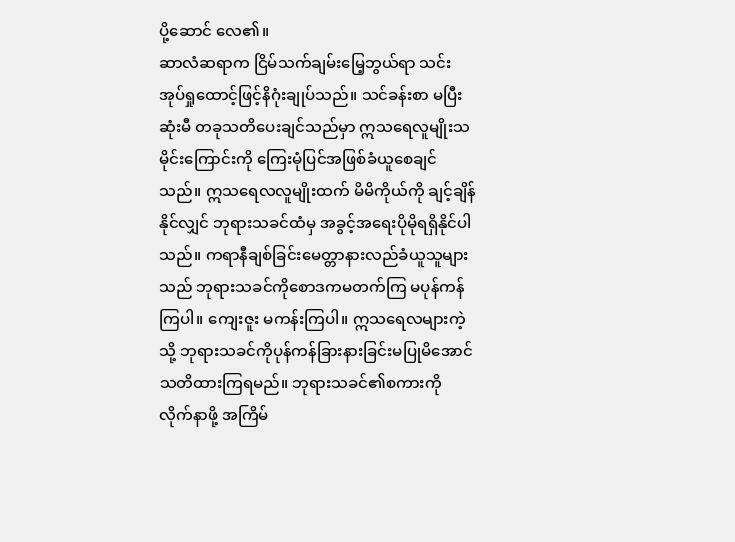ပို့ဆောင် လေ၏။
ဆာလံဆရာက ငြိမ်သက်ချမ်းမြေ့ဘွယ်ရာ သင်းအုပ်ရှုထောင့်ဖြင့်နိဂုံးချုပ်သည်။ သင်ခန်းစာ မပြီးဆုံးမီ တခုသတိပေးချင်သည်မှာ ဣသရေလူမျိုးသမိုင်းကြောင်းကို ကြေးမုံပြင်အဖြစ်ခံယူစေချင်သည်။ ဣသရေလလူမျိုးထက် မိမိကိုယ်ကို ချင့်ချိန်နိုင်လျှင် ဘုရားသခင်ထံမှ အခွင့်အရေးပိုမိုရရှိနိုင်ပါသည်။ ကရာနီချစ်ခြင်းမေတ္တာနားလည်ခံယူသူများသည် ဘုရားသခင်ကိုစောဒကမတက်ကြ မပုန်ကန်ကြပါ။ ကျေးဇူး မကန်းကြပါ။ ဣသရေလများကဲ့သို့ ဘုရားသခင်ကိုပုန်ကန်ခြားနားခြင်းမပြုမိအောင် သတိထားကြရမည်။ ဘုရားသခင်၏စကားကို လိုက်နာဖို့ အကြိမ်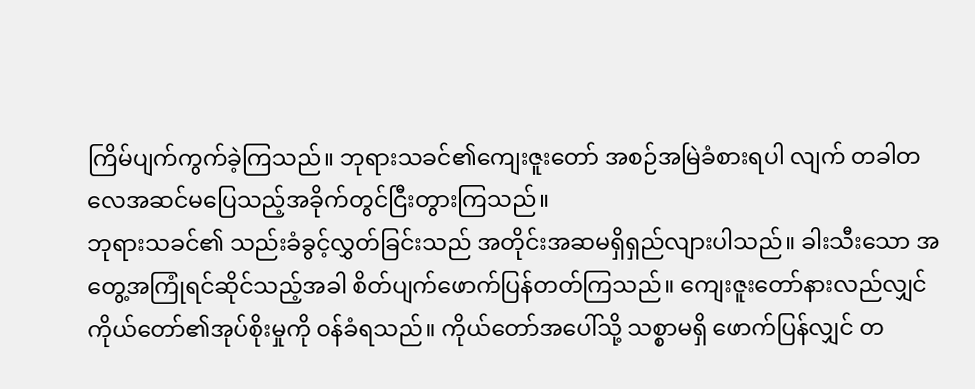ကြိမ်ပျက်ကွက်ခဲ့ကြသည်။ ဘုရားသခင်၏ကျေးဇူးတော် အစဉ်အမြဲခံစားရပါ လျက် တခါတလေအဆင်မပြေသည့်အခိုက်တွင်ငြီးတွားကြသည်။
ဘုရားသခင်၏ သည်းခံခွင့်လွှတ်ခြင်းသည် အတိုင်းအဆမရှိရှည်လျားပါသည်။ ခါးသီးသော အတွေ့အကြုံရင်ဆိုင်သည့်အခါ စိတ်ပျက်ဖောက်ပြန်တတ်ကြသည်။ ကျေးဇူးတော်နားလည်လျှင် ကိုယ်တော်၏အုပ်စိုးမှုကို ၀န်ခံရသည်။ ကိုယ်တော်အပေါ်သို့ သစ္စာမရှိ ဖောက်ပြန်လျှင် တ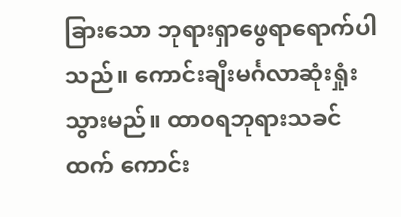ခြားသော ဘုရားရှာဖွေရာရောက်ပါသည်။ ကောင်းချီးမင်္ဂလာဆုံးရှုံးသွားမည်။ ထာ၀ရဘုရားသခင်ထက် ကောင်း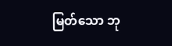မြတ်သော ဘု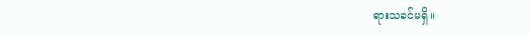ရားသခင်မရှိ။